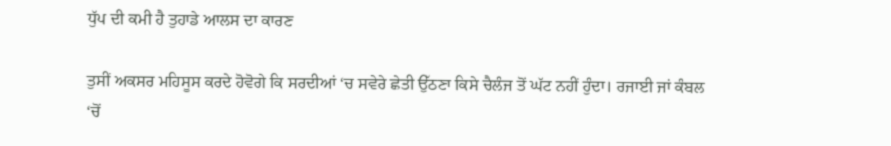ਧੁੱਪ ਦੀ ਕਮੀ ਹੈ ਤੁਹਾਡੇ ਆਲਸ ਦਾ ਕਾਰਣ

ਤੁਸੀਂ ਅਕਸਰ ਮਹਿਸੂਸ ਕਰਦੇ ਹੋਵੋਗੇ ਕਿ ਸਰਦੀਆਂ ‘ਚ ਸਵੇਰੇ ਛੇਤੀ ਉੱਠਣਾ ਕਿਸੇ ਚੈਲੰਜ ਤੋਂ ਘੱਟ ਨਹੀਂ ਹੁੰਦਾ। ਰਜਾਈ ਜਾਂ ਕੰਬਲ ‘ਚੋਂ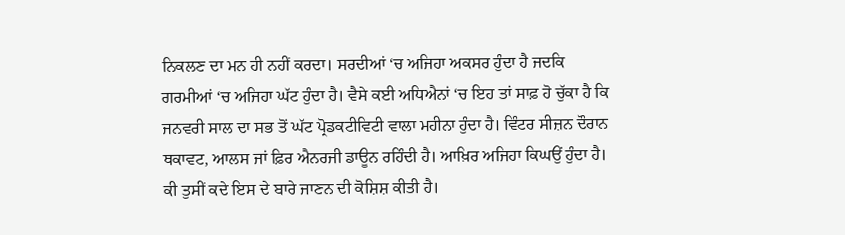ਨਿਕਲਣ ਦਾ ਮਨ ਹੀ ਨਹੀਂ ਕਰਦਾ। ਸਰਦੀਆਂ ‘ਚ ਅਜਿਹਾ ਅਕਸਰ ਹੁੰਦਾ ਹੈ ਜਦਕਿ ਗਰਮੀਆਂ ‘ਚ ਅਜਿਹਾ ਘੱਟ ਹੁੰਦਾ ਹੈ। ਵੈਸੇ ਕਈ ਅਧਿਐਨਾਂ ‘ਚ ਇਹ ਤਾਂ ਸਾਫ਼ ਹੋ ਚੁੱਕਾ ਹੈ ਕਿ ਜਨਵਰੀ ਸਾਲ ਦਾ ਸਭ ਤੋਂ ਘੱਟ ਪ੍ਰੋਡਕਟੀਵਿਟੀ ਵਾਲਾ ਮਹੀਨਾ ਹੁੰਦਾ ਹੈ। ਵਿੰਟਰ ਸੀਜ਼ਨ ਦੌਰਾਨ ਥਕਾਵਟ, ਆਲਸ ਜਾਂ ਫ਼ਿਰ ਐਨਰਜੀ ਡਾਊਨ ਰਹਿੰਦੀ ਹੈ। ਆਖ਼ਿਰ ਅਜਿਹਾ ਕਿਘਉਂ ਹੁੰਦਾ ਹੈ। ਕੀ ਤੁਸੀਂ ਕਦੇ ਇਸ ਦੇ ਬਾਰੇ ਜਾਣਨ ਦੀ ਕੋਸ਼ਿਸ਼ ਕੀਤੀ ਹੈ।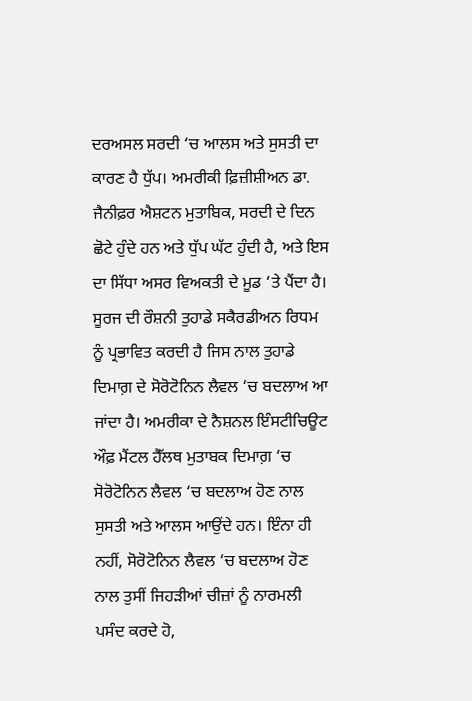ਦਰਅਸਲ ਸਰਦੀ ‘ਚ ਆਲਸ ਅਤੇ ਸੁਸਤੀ ਦਾ ਕਾਰਣ ਹੈ ਧੁੱਪ। ਅਮਰੀਕੀ ਫ਼ਿਜ਼ੀਸ਼ੀਅਨ ਡਾ. ਜੈਨੀਫ਼ਰ ਐਸ਼ਟਨ ਮੁਤਾਬਿਕ, ਸਰਦੀ ਦੇ ਦਿਨ ਛੋਟੇ ਹੁੰਦੇ ਹਨ ਅਤੇ ਧੁੱਪ ਘੱਟ ਹੁੰਦੀ ਹੈ, ਅਤੇ ਇਸ ਦਾ ਸਿੱਧਾ ਅਸਰ ਵਿਅਕਤੀ ਦੇ ਮੂਡ ‘ਤੇ ਪੈਂਦਾ ਹੈ।
ਸੂਰਜ ਦੀ ਰੌਸ਼ਨੀ ਤੁਹਾਡੇ ਸਕੈਰਡੀਅਨ ਰਿਧਮ ਨੂੰ ਪ੍ਰਭਾਵਿਤ ਕਰਦੀ ਹੈ ਜਿਸ ਨਾਲ ਤੁਹਾਡੇ ਦਿਮਾਗ਼ ਦੇ ਸੋਰੋਟੋਨਿਨ ਲੈਵਲ ‘ਚ ਬਦਲਾਅ ਆ ਜਾਂਦਾ ਹੈ। ਅਮਰੀਕਾ ਦੇ ਨੈਸ਼ਨਲ ਇੰਸਟੀਚਿਊਟ ਔਫ਼ ਮੈਂਟਲ ਹੈੱਲਥ ਮੁਤਾਬਕ ਦਿਮਾਗ਼ ‘ਚ ਸੋਰੋਟੋਨਿਨ ਲੈਵਲ ‘ਚ ਬਦਲਾਅ ਹੋਣ ਨਾਲ ਸੁਸਤੀ ਅਤੇ ਆਲਸ ਆਉਂਦੇ ਹਨ। ਇੰਨਾ ਹੀ ਨਹੀਂ, ਸੋਰੋਟੋਨਿਨ ਲੈਵਲ ‘ਚ ਬਦਲਾਅ ਹੋਣ ਨਾਲ ਤੁਸੀਂ ਜਿਹੜੀਆਂ ਚੀਜ਼ਾਂ ਨੂੰ ਨਾਰਮਲੀ ਪਸੰਦ ਕਰਦੇ ਹੋ,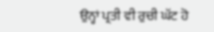ਉਨ੍ਹਾਂ ਪ੍ਰਤੀ ਵੀ ਰੁਚੀ ਘੱਟ ਹੋ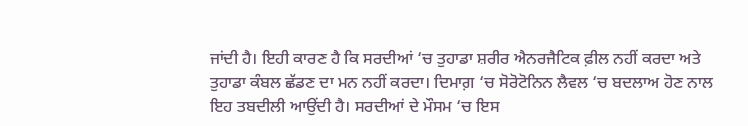ਜਾਂਦੀ ਹੈ। ਇਹੀ ਕਾਰਣ ਹੈ ਕਿ ਸਰਦੀਆਂ ‘ਚ ਤੁਹਾਡਾ ਸ਼ਰੀਰ ਐਨਰਜੈਟਿਕ ਫ਼ੀਲ ਨਹੀਂ ਕਰਦਾ ਅਤੇ ਤੁਹਾਡਾ ਕੰਬਲ ਛੱਡਣ ਦਾ ਮਨ ਨਹੀਂ ਕਰਦਾ। ਦਿਮਾਗ਼ ‘ਚ ਸੋਰੋਟੋਨਿਨ ਲੈਵਲ ‘ਚ ਬਦਲਾਅ ਹੋਣ ਨਾਲ ਇਹ ਤਬਦੀਲੀ ਆਉਂਦੀ ਹੈ। ਸਰਦੀਆਂ ਦੇ ਮੌਸਮ ‘ਚ ਇਸ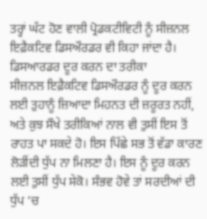ਤਰ੍ਹਾਂ ਘੱਟ ਹੋਣ ਵਾਲੀ ਪ੍ਰੋਡਕਟੀਵਿਟੀ ਨੂੰ ਸੀਜ਼ਨਲ ਇਫ਼ੈਕਟਿਵ ਡਿਸਔਰਡਰ ਵੀ ਕਿਹਾ ਜਾਂਦਾ ਹੈ।
ਡਿਸਆਰਡਰ ਦੂਰ ਕਰਨ ਦਾ ਤਰੀਕਾ
ਸੀਜ਼ਨਲ ਇਫ਼ੈਕਟਿਵ ਡਿਸਔਰਡਰ ਨੂੰ ਦੂਰ ਕਰਨ ਲਈ ਤੁਹਾਨੂੰ ਜ਼ਿਆਦਾ ਮਿਹਨਤ ਦੀ ਜ਼ਰੂਰਤ ਨਹੀਂ, ਅਤੇ ਕੁਝ ਸੌਖੇ ਤਰੀਕਿਆਂ ਨਾਲ ਵੀ ਤੁਸੀਂ ਇਸ ਤੋਂ ਰਾਹਤ ਪਾ ਸਕਦੇ ਹੋ। ਇਸ ਪਿੱਛੇ ਸਭ ਤੋਂ ਵੱਡਾ ਕਾਰਣ ਲੋੜੀਂਦੀ ਧੁੱਪ ਨਾ ਮਿਲਣਾ ਹੈ। ਇਸ ਨੂੰ ਦੂਰ ਕਰਨ ਲਈ ਤੁਸੀਂ ਧੁੱਪ ਸੇਕੋ। ਸੰਭਵ ਹੋਵੇ ਤਾਂ ਸਰਦੀਆਂ ਦੀ ਧੁੱਪ ‘ਚ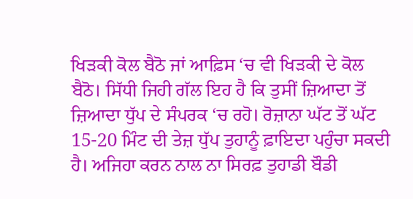ਖਿੜਕੀ ਕੋਲ ਬੈਠੋ ਜਾਂ ਆਫ਼ਿਸ ‘ਚ ਵੀ ਖਿੜਕੀ ਦੇ ਕੋਲ ਬੈਠੋ। ਸਿੱਧੀ ਜਿਹੀ ਗੱਲ ਇਹ ਹੈ ਕਿ ਤੁਸੀਂ ਜ਼ਿਆਦਾ ਤੋਂ ਜ਼ਿਆਦਾ ਧੁੱਪ ਦੇ ਸੰਪਰਕ ‘ਚ ਰਹੋ। ਰੋਜ਼ਾਨਾ ਘੱਟ ਤੋਂ ਘੱਟ 15-20 ਮਿੰਟ ਦੀ ਤੇਜ਼ ਧੁੱਪ ਤੁਹਾਨੂੰ ਫ਼ਾਇਦਾ ਪਹੁੰਚਾ ਸਕਦੀ ਹੈ। ਅਜਿਹਾ ਕਰਨ ਨਾਲ ਨਾ ਸਿਰਫ਼ ਤੁਹਾਡੀ ਬੌਡੀ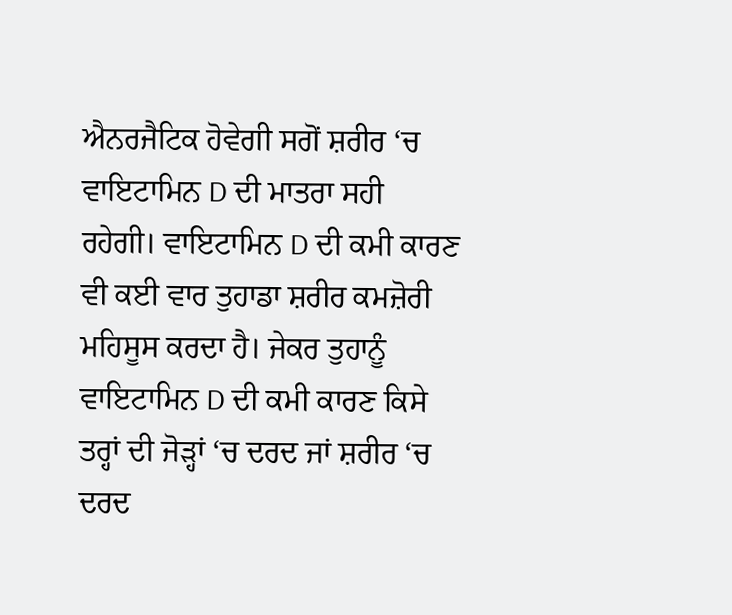ਐਨਰਜੈਟਿਕ ਹੋਵੇਗੀ ਸਗੋਂ ਸ਼ਰੀਰ ‘ਚ ਵਾਇਟਾਮਿਨ D ਦੀ ਮਾਤਰਾ ਸਹੀ ਰਹੇਗੀ। ਵਾਇਟਾਮਿਨ D ਦੀ ਕਮੀ ਕਾਰਣ ਵੀ ਕਈ ਵਾਰ ਤੁਹਾਡਾ ਸ਼ਰੀਰ ਕਮਜ਼ੋਰੀ ਮਹਿਸੂਸ ਕਰਦਾ ਹੈ। ਜੇਕਰ ਤੁਹਾਨੂੰ ਵਾਇਟਾਮਿਨ D ਦੀ ਕਮੀ ਕਾਰਣ ਕਿਸੇ ਤਰ੍ਹਾਂ ਦੀ ਜੋੜ੍ਹਾਂ ‘ਚ ਦਰਦ ਜਾਂ ਸ਼ਰੀਰ ‘ਚ ਦਰਦ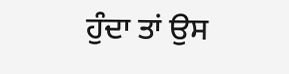ਹੁੰਦਾ ਤਾਂ ਉਸ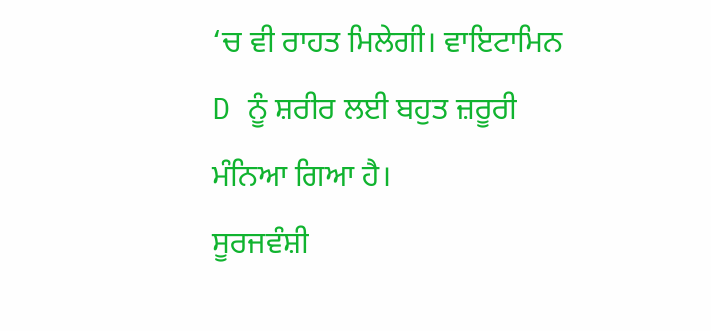‘ਚ ਵੀ ਰਾਹਤ ਮਿਲੇਗੀ। ਵਾਇਟਾਮਿਨ D ਨੂੰ ਸ਼ਰੀਰ ਲਈ ਬਹੁਤ ਜ਼ਰੂਰੀ ਮੰਨਿਆ ਗਿਆ ਹੈ।
ਸੂਰਜਵੰਸ਼ੀ